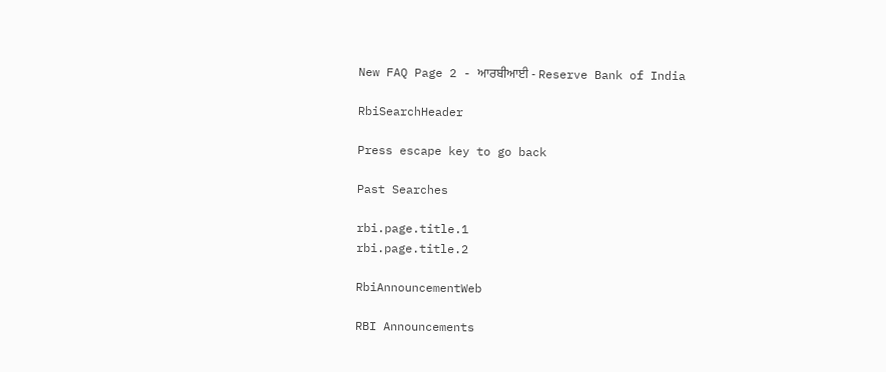New FAQ Page 2 - ਆਰਬੀਆਈ - Reserve Bank of India

RbiSearchHeader

Press escape key to go back

Past Searches

rbi.page.title.1
rbi.page.title.2

RbiAnnouncementWeb

RBI Announcements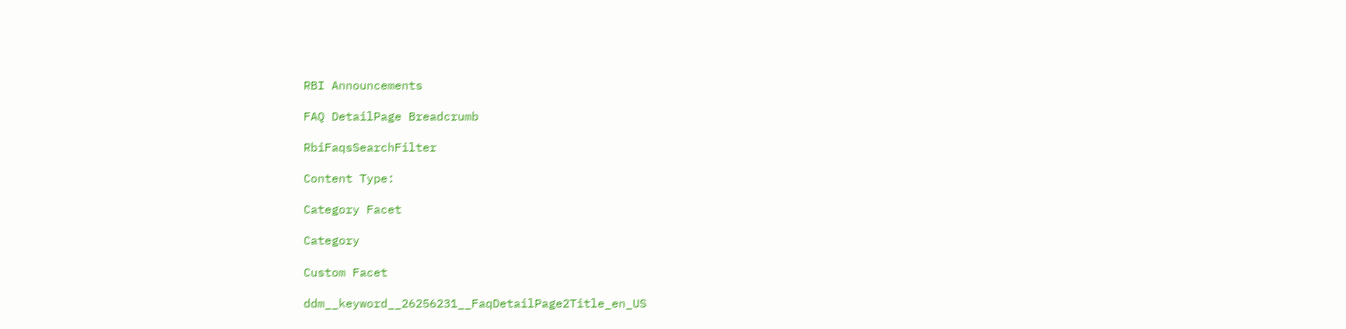RBI Announcements

FAQ DetailPage Breadcrumb

RbiFaqsSearchFilter

Content Type:

Category Facet

Category

Custom Facet

ddm__keyword__26256231__FaqDetailPage2Title_en_US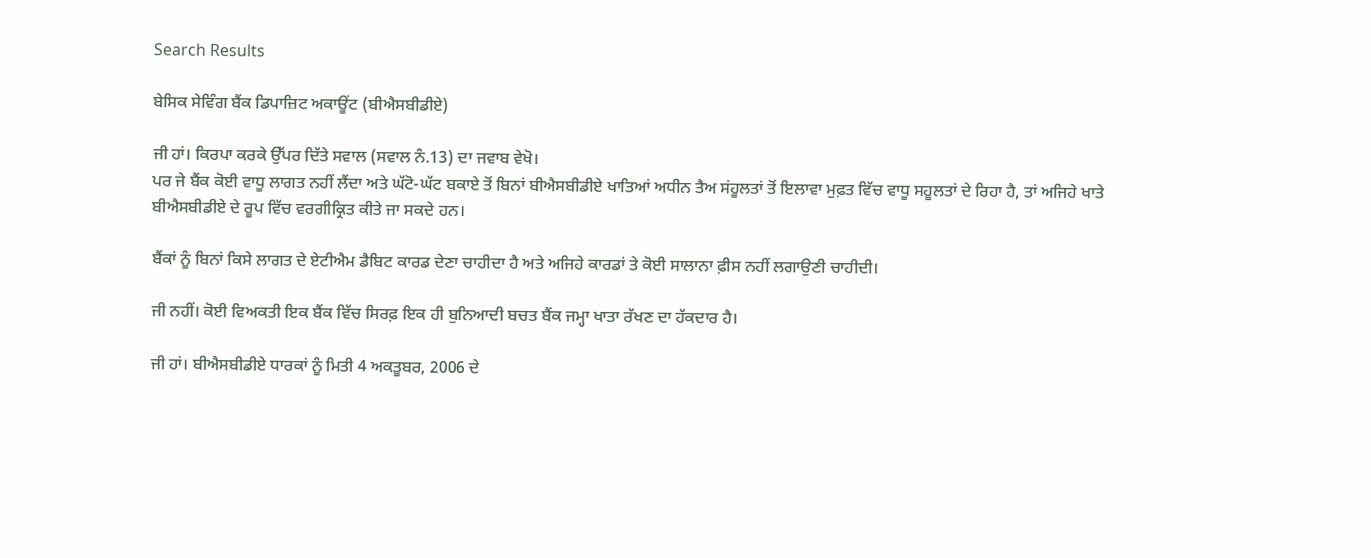Search Results

ਬੇਸਿਕ ਸੇਵਿੰਗ ਬੈਂਕ ਡਿਪਾਜ਼ਿਟ ਅਕਾਊਂਟ (ਬੀਐਸਬੀਡੀਏ)

ਜੀ ਹਾਂ। ਕਿਰਪਾ ਕਰਕੇ ਉੱਪਰ ਦਿੱਤੇ ਸਵਾਲ (ਸਵਾਲ ਨੰ.13) ਦਾ ਜਵਾਬ ਵੇਖੋ।
ਪਰ ਜੇ ਬੈਂਕ ਕੋਈ ਵਾਧੂ ਲਾਗਤ ਨਹੀਂ ਲੈਂਦਾ ਅਤੇ ਘੱਟੋ-ਘੱਟ ਬਕਾਏ ਤੋਂ ਬਿਨਾਂ ਬੀਐਸਬੀਡੀਏ ਖਾਤਿਆਂ ਅਧੀਨ ਤੈਅ ਸਂਹੂਲਤਾਂ ਤੋਂ ਇਲਾਵਾ ਮੁਫ਼ਤ ਵਿੱਚ ਵਾਧੂ ਸਹੂਲਤਾਂ ਦੇ ਰਿਹਾ ਹੈ, ਤਾਂ ਅਜਿਹੇ ਖਾਤੇ ਬੀਐਸਬੀਡੀਏ ਦੇ ਰੂਪ ਵਿੱਚ ਵਰਗੀਕ੍ਰਿਤ ਕੀਤੇ ਜਾ ਸਕਦੇ ਹਨ।

ਬੈਂਕਾਂ ਨੂੰ ਬਿਨਾਂ ਕਿਸੇ ਲਾਗਤ ਦੇ ਏਟੀਐਮ ਡੈਬਿਟ ਕਾਰਡ ਦੇਣਾ ਚਾਹੀਦਾ ਹੈ ਅਤੇ ਅਜਿਹੇ ਕਾਰਡਾਂ ਤੇ ਕੋਈ ਸਾਲਾਨਾ ਫ਼ੀਸ ਨਹੀਂ ਲਗਾਉਣੀ ਚਾਹੀਦੀ।

ਜੀ ਨਹੀਂ। ਕੋਈ ਵਿਅਕਤੀ ਇਕ ਬੈਂਕ ਵਿੱਚ ਸਿਰਫ਼ ਇਕ ਹੀ ਬੁਨਿਆਦੀ ਬਚਤ ਬੈਂਕ ਜਮ੍ਹਾ ਖਾਤਾ ਰੱਖਣ ਦਾ ਹੱਕਦਾਰ ਹੈ।

ਜੀ ਹਾਂ। ਬੀਐਸਬੀਡੀਏ ਧਾਰਕਾਂ ਨੂੰ ਮਿਤੀ 4 ਅਕਤੂਬਰ, 2006 ਦੇ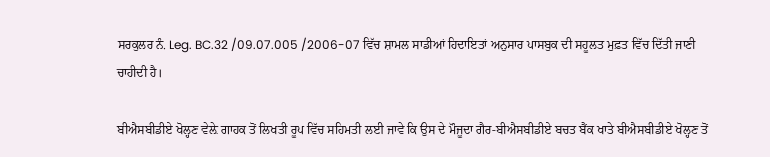ਸਰਕੁਲਰ ਨੰ. Leg. BC.32 /09.07.005 /2006-07 ਵਿੱਚ ਸ਼ਾਮਲ ਸਾਡੀਆਂ ਹਿਦਾਇਤਾਂ ਅਨੁਸਾਰ ਪਾਸਬੁਕ ਦੀ ਸਹੂਲਤ ਮੁਫ਼ਤ ਵਿੱਚ ਦਿੱਤੀ ਜਾਣੀ ਚਾਹੀਦੀ ਹੈ।

ਬੀਐਸਬੀਡੀਏ ਖੋਲ੍ਹਣ ਵੇਲ਼ੇ ਗਾਹਕ ਤੋਂ ਲਿਖਤੀ ਰੂਪ ਵਿੱਚ ਸਹਿਮਤੀ ਲਈ ਜਾਵੇ ਕਿ ਉਸ ਦੇ ਮੌਜੂਦਾ ਗੈਰ-ਬੀਐਸਬੀਡੀਏ ਬਚਤ ਬੈਂਕ ਖਾਤੇ ਬੀਐਸਬੀਡੀਏ ਖੋਲ੍ਹਣ ਤੋਂ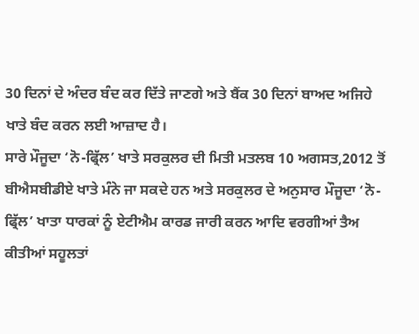30 ਦਿਨਾਂ ਦੇ ਅੰਦਰ ਬੰਦ ਕਰ ਦਿੱਤੇ ਜਾਣਗੇ ਅਤੇ ਬੈਂਕ 30 ਦਿਨਾਂ ਬਾਅਦ ਅਜਿਹੇ ਖਾਤੇ ਬੰਦ ਕਰਨ ਲਈ ਆਜ਼ਾਦ ਹੈ।
ਸਾਰੇ ਮੌਜੂਦਾ ‘ਨੋ-ਫ੍ਰਿੱਲ’ ਖਾਤੇ ਸਰਕੁਲਰ ਦੀ ਮਿਤੀ ਮਤਲਬ 10 ਅਗਸਤ,2012 ਤੋਂ ਬੀਐਸਬੀਡੀਏ ਖਾਤੇ ਮੰਨੇ ਜਾ ਸਕਦੇ ਹਨ ਅਤੇ ਸਰਕੁਲਰ ਦੇ ਅਨੁਸਾਰ ਮੌਜੂਦਾ ‘ਨੋ-ਫ੍ਰਿੱਲ’ ਖਾਤਾ ਧਾਰਕਾਂ ਨੂੰ ਏਟੀਐਮ ਕਾਰਡ ਜਾਰੀ ਕਰਨ ਆਦਿ ਵਰਗੀਆਂ ਤੈਅ ਕੀਤੀਆਂ ਸਹੂਲਤਾਂ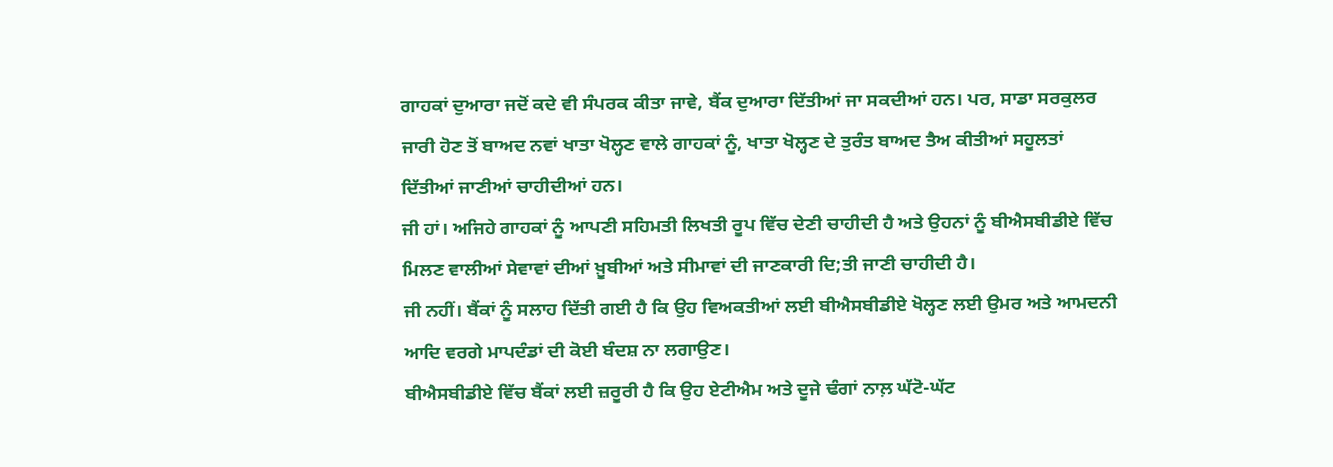ਗਾਹਕਾਂ ਦੁਆਰਾ ਜਦੋਂ ਕਦੇ ਵੀ ਸੰਪਰਕ ਕੀਤਾ ਜਾਵੇ, ਬੈਂਕ ਦੁਆਰਾ ਦਿੱਤੀਆਂ ਜਾ ਸਕਦੀਆਂ ਹਨ। ਪਰ, ਸਾਡਾ ਸਰਕੁਲਰ ਜਾਰੀ ਹੋਣ ਤੋਂ ਬਾਅਦ ਨਵਾਂ ਖਾਤਾ ਖੋਲ੍ਹਣ ਵਾਲੇ ਗਾਹਕਾਂ ਨੂੰ, ਖਾਤਾ ਖੋਲ੍ਹਣ ਦੇ ਤੁਰੰਤ ਬਾਅਦ ਤੈਅ ਕੀਤੀਆਂ ਸਹੂਲਤਾਂ ਦਿੱਤੀਆਂ ਜਾਣੀਆਂ ਚਾਹੀਦੀਆਂ ਹਨ।
ਜੀ ਹਾਂ। ਅਜਿਹੇ ਗਾਹਕਾਂ ਨੂੰ ਆਪਣੀ ਸਹਿਮਤੀ ਲਿਖਤੀ ਰੂਪ ਵਿੱਚ ਦੇਣੀ ਚਾਹੀਦੀ ਹੈ ਅਤੇ ਉਹਨਾਂ ਨੂੰ ਬੀਐਸਬੀਡੀਏ ਵਿੱਚ ਮਿਲਣ ਵਾਲੀਆਂ ਸੇਵਾਵਾਂ ਦੀਆਂ ਖ਼ੂਬੀਆਂ ਅਤੇ ਸੀਮਾਵਾਂ ਦੀ ਜਾਣਕਾਰੀ ਦਿ;ਤੀ ਜਾਣੀ ਚਾਹੀਦੀ ਹੈ।
ਜੀ ਨਹੀਂ। ਬੈਂਕਾਂ ਨੂੰ ਸਲਾਹ ਦਿੱਤੀ ਗਈ ਹੈ ਕਿ ਉਹ ਵਿਅਕਤੀਆਂ ਲਈ ਬੀਐਸਬੀਡੀਏ ਖੋਲ੍ਹਣ ਲਈ ਉਮਰ ਅਤੇ ਆਮਦਨੀ ਆਦਿ ਵਰਗੇ ਮਾਪਦੰਡਾਂ ਦੀ ਕੋਈ ਬੰਦਸ਼ ਨਾ ਲਗਾਉਣ।
ਬੀਐਸਬੀਡੀਏ ਵਿੱਚ ਬੈਂਕਾਂ ਲਈ ਜ਼ਰੂਰੀ ਹੈ ਕਿ ਉਹ ਏਟੀਐਮ ਅਤੇ ਦੂਜੇ ਢੰਗਾਂ ਨਾਲ਼ ਘੱਟੋ-ਘੱਟ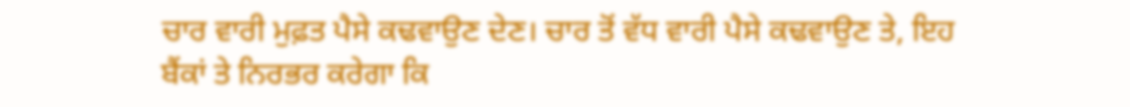ਚਾਰ ਵਾਰੀ ਮੁਫ਼ਤ ਪੈਸੇ ਕਢਵਾਉਣ ਦੇਣ। ਚਾਰ ਤੋਂ ਵੱਧ ਵਾਰੀ ਪੈਸੇ ਕਢਵਾਉਣ ਤੇ, ਇਹ ਬੈਂਕਾਂ ਤੇ ਨਿਰਭਰ ਕਰੇਗਾ ਕਿ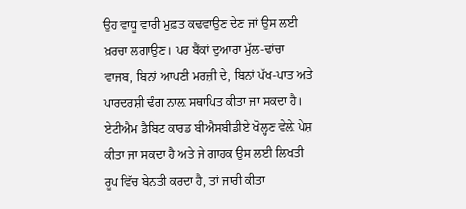ਉਹ ਵਾਧੂ ਵਾਰੀ ਮੁਫ਼ਤ ਕਢਵਾਉਣ ਦੇਣ ਜਾਂ ਉਸ ਲਈ ਖ਼ਰਚਾ ਲਗਾਉਣ। ਪਰ ਬੈਂਕਾਂ ਦੁਆਰਾ ਮੁੱਲ-ਢਾਂਚਾ ਵਾਜਬ, ਬਿਨਾਂ ਆਪਣੀ ਮਰਜ਼ੀ ਦੇ, ਬਿਨਾਂ ਪੱਖ-ਪਾਤ ਅਤੇ ਪਾਰਦਰਸ਼ੀ ਢੰਗ ਨਾਲ਼ ਸਥਾਪਿਤ ਕੀਤਾ ਜਾ ਸਕਦਾ ਹੈ।
ਏਟੀਐਮ ਡੈਬਿਟ ਕਾਰਡ ਬੀਐਸਬੀਡੀਏ ਖੋਲ੍ਹਣ ਵੇਲ਼ੇ ਪੇਸ਼ ਕੀਤਾ ਜਾ ਸਕਦਾ ਹੈ ਅਤੇ ਜੇ ਗਾਹਕ ਉਸ ਲਈ ਲਿਖਤੀ ਰੂਪ ਵਿੱਚ ਬੇਨਤੀ ਕਰਦਾ ਹੈ, ਤਾਂ ਜਾਰੀ ਕੀਤਾ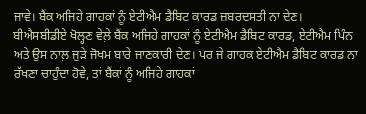ਜਾਵੇ। ਬੈਂਕ ਅਜਿਹੇ ਗਾਹਕਾਂ ਨੂੰ ਏਟੀਐਮ ਡੈਬਿਟ ਕਾਰਡ ਜ਼ਬਰਦਸਤੀ ਨਾ ਦੇਣ।
ਬੀਐਸਬੀਡੀਏ ਖੋਲ੍ਹਣ ਵੇਲ਼ੇ ਬੈਂਕ ਅਜਿਹੇ ਗਾਹਕਾਂ ਨੂੰ ਏਟੀਐਮ ਡੈਬਿਟ ਕਾਰਡ, ਏਟੀਐਮ ਪਿੰਨ ਅਤੇ ਉਸ ਨਾਲ਼ ਜੁੜੇ ਜੋਖਮ ਬਾਰੇ ਜਾਣਕਾਰੀ ਦੇਣ। ਪਰ ਜੇ ਗਾਹਕ ਏਟੀਐਮ ਡੈਬਿਟ ਕਾਰਡ ਨਾ ਰੱਖਣਾ ਚਾਹੁੰਦਾ ਹੋਵੇ, ਤਾਂ ਬੈਂਕਾਂ ਨੂੰ ਅਜਿਹੇ ਗਾਹਕਾਂ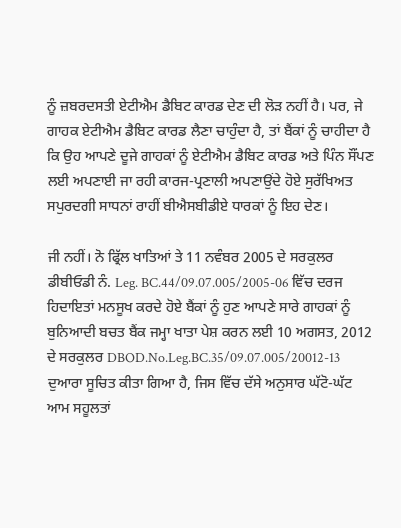ਨੂੰ ਜ਼ਬਰਦਸਤੀ ਏਟੀਐਮ ਡੈਬਿਟ ਕਾਰਡ ਦੇਣ ਦੀ ਲੋੜ ਨਹੀਂ ਹੈ। ਪਰ, ਜੇ ਗਾਹਕ ਏਟੀਐਮ ਡੈਬਿਟ ਕਾਰਡ ਲੈਣਾ ਚਾਹੁੰਦਾ ਹੈ, ਤਾਂ ਬੈਂਕਾਂ ਨੂੰ ਚਾਹੀਦਾ ਹੈ ਕਿ ਉਹ ਆਪਣੇ ਦੂਜੇ ਗਾਹਕਾਂ ਨੂੰ ਏਟੀਐਮ ਡੈਬਿਟ ਕਾਰਡ ਅਤੇ ਪਿੰਨ ਸੌਂਪਣ ਲਈ ਅਪਣਾਈ ਜਾ ਰਹੀ ਕਾਰਜ-ਪ੍ਰਣਾਲੀ ਅਪਣਾਉਂਦੇ ਹੋਏ ਸੁਰੱਖਿਅਤ ਸਪੁਰਦਗੀ ਸਾਧਨਾਂ ਰਾਹੀਂ ਬੀਐਸਬੀਡੀਏ ਧਾਰਕਾਂ ਨੂੰ ਇਹ ਦੇਣ।

ਜੀ ਨਹੀਂ। ਨੋ ਫ੍ਰਿੱਲ ਖਾਤਿਆਂ ਤੇ 11 ਨਵੰਬਰ 2005 ਦੇ ਸਰਕੁਲਰ ਡੀਬੀਓਡੀ ਨੰ. Leg. BC.44/09.07.005/2005-06 ਵਿੱਚ ਦਰਜ ਹਿਦਾਇਤਾਂ ਮਨਸੂਖ ਕਰਦੇ ਹੋਏ ਬੈਂਕਾਂ ਨੂੰ ਹੁਣ ਆਪਣੇ ਸਾਰੇ ਗਾਹਕਾਂ ਨੂੰ ਬੁਨਿਆਦੀ ਬਚਤ ਬੈਂਕ ਜਮ੍ਹਾ ਖਾਤਾ ਪੇਸ਼ ਕਰਨ ਲਈ 10 ਅਗਸਤ, 2012 ਦੇ ਸਰਕੁਲਰ DBOD.No.Leg.BC.35/09.07.005/20012-13 ਦੁਆਰਾ ਸੂਚਿਤ ਕੀਤਾ ਗਿਆ ਹੈ, ਜਿਸ ਵਿੱਚ ਦੱਸੇ ਅਨੁਸਾਰ ਘੱਟੋ-ਘੱਟ ਆਮ ਸਹੂਲਤਾਂ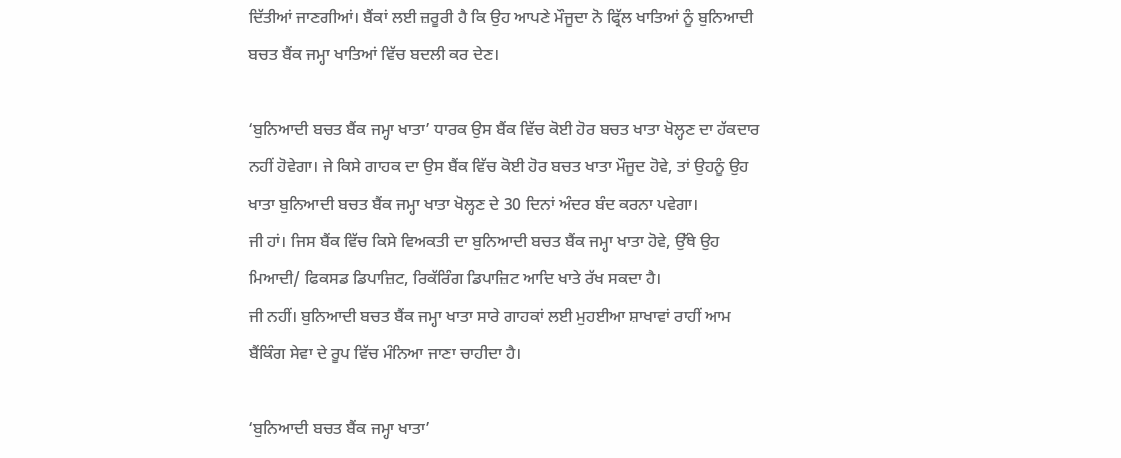ਦਿੱਤੀਆਂ ਜਾਣਗੀਆਂ। ਬੈਂਕਾਂ ਲਈ ਜ਼ਰੂਰੀ ਹੈ ਕਿ ਉਹ ਆਪਣੇ ਮੌਜੂਦਾ ਨੋ ਫ੍ਰਿੱਲ ਖਾਤਿਆਂ ਨੂੰ ਬੁਨਿਆਦੀ ਬਚਤ ਬੈਂਕ ਜਮ੍ਹਾ ਖਾਤਿਆਂ ਵਿੱਚ ਬਦਲੀ ਕਰ ਦੇਣ।

‘ਬੁਨਿਆਦੀ ਬਚਤ ਬੈਂਕ ਜਮ੍ਹਾ ਖਾਤਾ’ ਧਾਰਕ ਉਸ ਬੈਂਕ ਵਿੱਚ ਕੋਈ ਹੋਰ ਬਚਤ ਖਾਤਾ ਖੋਲ੍ਹਣ ਦਾ ਹੱਕਦਾਰ ਨਹੀਂ ਹੋਵੇਗਾ। ਜੇ ਕਿਸੇ ਗਾਹਕ ਦਾ ਉਸ ਬੈਂਕ ਵਿੱਚ ਕੋਈ ਹੋਰ ਬਚਤ ਖਾਤਾ ਮੌਜੂਦ ਹੋਵੇ, ਤਾਂ ਉਹਨੂੰ ਉਹ ਖਾਤਾ ਬੁਨਿਆਦੀ ਬਚਤ ਬੈਂਕ ਜਮ੍ਹਾ ਖਾਤਾ ਖੋਲ੍ਹਣ ਦੇ 30 ਦਿਨਾਂ ਅੰਦਰ ਬੰਦ ਕਰਨਾ ਪਵੇਗਾ।
ਜੀ ਹਾਂ। ਜਿਸ ਬੈਂਕ ਵਿੱਚ ਕਿਸੇ ਵਿਅਕਤੀ ਦਾ ਬੁਨਿਆਦੀ ਬਚਤ ਬੈਂਕ ਜਮ੍ਹਾ ਖਾਤਾ ਹੋਵੇ, ਉੱਥੇ ਉਹ ਮਿਆਦੀ/ ਫਿਕਸਡ ਡਿਪਾਜ਼ਿਟ, ਰਿਕੱਰਿੰਗ ਡਿਪਾਜ਼ਿਟ ਆਦਿ ਖਾਤੇ ਰੱਖ ਸਕਦਾ ਹੈ।
ਜੀ ਨਹੀਂ। ਬੁਨਿਆਦੀ ਬਚਤ ਬੈਂਕ ਜਮ੍ਹਾ ਖਾਤਾ ਸਾਰੇ ਗਾਹਕਾਂ ਲਈ ਮੁਹਈਆ ਸ਼ਾਖਾਵਾਂ ਰਾਹੀਂ ਆਮ ਬੈਂਕਿੰਗ ਸੇਵਾ ਦੇ ਰੂਪ ਵਿੱਚ ਮੰਨਿਆ ਜਾਣਾ ਚਾਹੀਦਾ ਹੈ।

‘ਬੁਨਿਆਦੀ ਬਚਤ ਬੈਂਕ ਜਮ੍ਹਾ ਖਾਤਾ’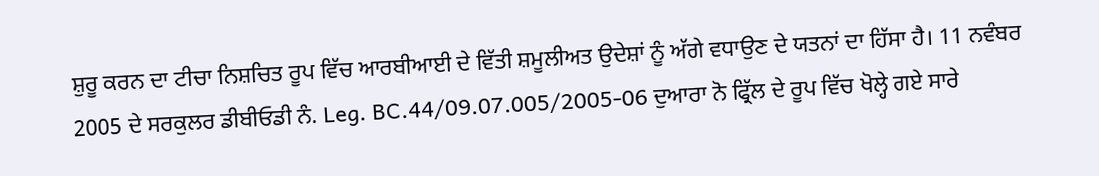ਸ਼ੁਰੂ ਕਰਨ ਦਾ ਟੀਚਾ ਨਿਸ਼ਚਿਤ ਰੂਪ ਵਿੱਚ ਆਰਬੀਆਈ ਦੇ ਵਿੱਤੀ ਸ਼ਮੂਲੀਅਤ ਉਦੇਸ਼ਾਂ ਨੂੰ ਅੱਗੇ ਵਧਾਉਣ ਦੇ ਯਤਨਾਂ ਦਾ ਹਿੱਸਾ ਹੈ। 11 ਨਵੰਬਰ 2005 ਦੇ ਸਰਕੁਲਰ ਡੀਬੀਓਡੀ ਨੰ. Leg. BC.44/09.07.005/2005-06 ਦੁਆਰਾ ਨੋ ਫ੍ਰਿੱਲ ਦੇ ਰੂਪ ਵਿੱਚ ਖੋਲ੍ਹੇ ਗਏ ਸਾਰੇ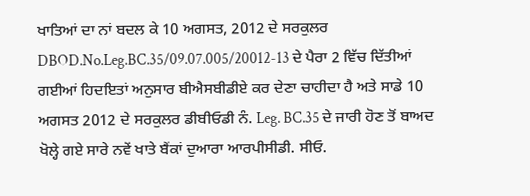ਖਾਤਿਆਂ ਦਾ ਨਾਂ ਬਦਲ ਕੇ 10 ਅਗਸਤ, 2012 ਦੇ ਸਰਕੁਲਰ DBOD.No.Leg.BC.35/09.07.005/20012-13 ਦੇ ਪੈਰਾ 2 ਵਿੱਚ ਦਿੱਤੀਆਂ ਗਈਆਂ ਹਿਦਇਤਾਂ ਅਨੁਸਾਰ ਬੀਐਸਬੀਡੀਏ ਕਰ ਦੇਣਾ ਚਾਹੀਦਾ ਹੈ ਅਤੇ ਸਾਡੇ 10 ਅਗਸਤ 2012 ਦੇ ਸਰਕੁਲਰ ਡੀਬੀਓਡੀ ਨੰ. Leg. BC.35 ਦੇ ਜਾਰੀ ਹੋਣ ਤੋਂ ਬਾਅਦ ਖੋਲ੍ਹੇ ਗਏ ਸਾਰੇ ਨਵੇਂ ਖਾਤੇ ਬੈਂਕਾਂ ਦੁਆਰਾ ਆਰਪੀਸੀਡੀ. ਸੀਓ.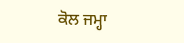ਕੋਲ ਜਮ੍ਹਾ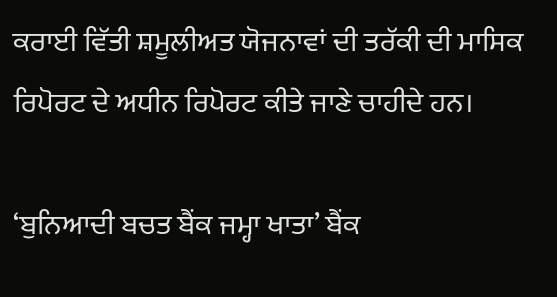ਕਰਾਈ ਵਿੱਤੀ ਸ਼ਮੂਲੀਅਤ ਯੋਜਨਾਵਾਂ ਦੀ ਤਰੱਕੀ ਦੀ ਮਾਸਿਕ ਰਿਪੋਰਟ ਦੇ ਅਧੀਨ ਰਿਪੋਰਟ ਕੀਤੇ ਜਾਣੇ ਚਾਹੀਦੇ ਹਨ।

‘ਬੁਨਿਆਦੀ ਬਚਤ ਬੈਂਕ ਜਮ੍ਹਾ ਖਾਤਾ’ ਬੈਂਕ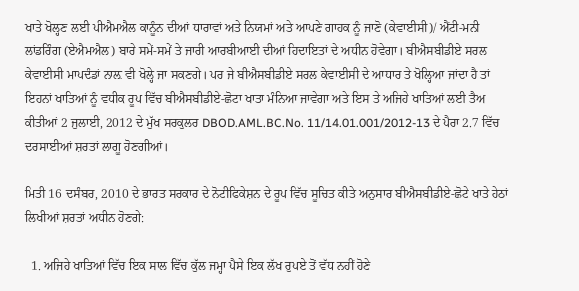ਖਾਤੇ ਖੋਲ੍ਹਣ ਲਈ ਪੀਐਮਐਲ ਕਾਨੂੰਨ ਦੀਆਂ ਧਾਰਾਵਾਂ ਅਤੇ ਨਿਯਮਾਂ ਅਤੇ ਆਪਣੇ ਗਾਹਕ ਨੂੰ ਜਾਣੋ (ਕੇਵਾਈਸੀ)/ ਐਂਟੀ-ਮਨੀ ਲਾਂਡਰਿੰਗ (ਏਐਮਐਲ) ਬਾਰੇ ਸਮੇਂ-ਸਮੇਂ ਤੇ ਜਾਰੀ ਆਰਬੀਆਈ ਦੀਆਂ ਹਿਦਾਇਤਾਂ ਦੇ ਅਧੀਨ ਹੋਵੇਗਾ। ਬੀਐਸਬੀਡੀਏ ਸਰਲ ਕੇਵਾਈਸੀ ਮਾਪਦੰਡਾਂ ਨਾਲ਼ ਵੀ ਖੋਲ੍ਹੇ ਜਾ ਸਕਣਗੇ। ਪਰ ਜੇ ਬੀਐਸਬੀਡੀਏ ਸਰਲ ਕੇਵਾਈਸੀ ਦੇ ਆਧਾਰ ਤੇ ਖੋਲ੍ਹਿਆ ਜਾਂਦਾ ਹੈ ਤਾਂ ਇਹਨਾਂ ਖਾਤਿਆਂ ਨੂੰ ਵਧੀਕ ਰੂਪ ਵਿੱਚ ਬੀਐਸਬੀਡੀਏ-ਛੋਟਾ ਖਾਤਾ ਮੰਨਿਆ ਜਾਵੇਗਾ ਅਤੇ ਇਸ ਤੇ ਅਜਿਹੇ ਖਾਤਿਆਂ ਲਈ ਤੈਅ ਕੀਤੀਆਂ 2 ਜੁਲਾਈ, 2012 ਦੇ ਮੁੱਖ ਸਰਕੁਲਰ DBOD.AML.BC.No. 11/14.01.001/2012-13 ਦੇ ਪੈਰਾ 2.7 ਵਿੱਚ ਦਰਸਾਈਆਂ ਸ਼ਰਤਾਂ ਲਾਗੂ ਹੋਣਗੀਆਂ।

ਮਿਤੀ 16 ਦਸੰਬਰ, 2010 ਦੇ ਭਾਰਤ ਸਰਕਾਰ ਦੇ ਨੋਟੀਫਿਕੇਸ਼ਨ ਦੇ ਰੂਪ ਵਿੱਚ ਸੂਚਿਤ ਕੀਤੇ ਅਨੁਸਾਰ ਬੀਐਸਬੀਡੀਏ-ਛੋਟੇ ਖਾਤੇ ਹੇਠਾਂ ਲਿਖੀਆਂ ਸ਼ਰਤਾਂ ਅਧੀਨ ਹੋਣਗੇ:

  1. ਅਜਿਹੇ ਖਾਤਿਆਂ ਵਿੱਚ ਇਕ ਸਾਲ ਵਿੱਚ ਕੁੱਲ ਜਮ੍ਹਾ ਪੈਸੇ ਇਕ ਲੱਖ ਰੁਪਏ ਤੋਂ ਵੱਧ ਨਹੀਂ ਹੋਣੇ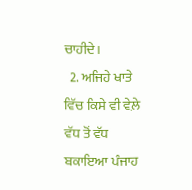ਚਾਹੀਦੇ।
  2. ਅਜਿਹੇ ਖਾਤੇ ਵਿੱਚ ਕਿਸੇ ਵੀ ਵੇਲ਼ੇ ਵੱਧ ਤੋਂ ਵੱਧ ਬਕਾਇਆ ਪੰਜਾਹ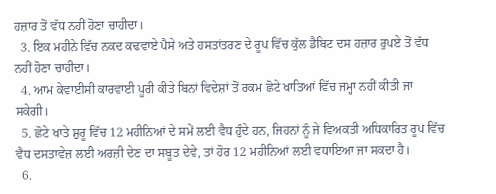ਹਜ਼ਾਰ ਤੋਂ ਵੱਧ ਨਹੀਂ ਹੋਣਾ ਚਾਹੀਦਾ।
  3. ਇਕ ਮਹੀਨੇ ਵਿੱਚ ਨਕਦ ਕਢਵਾਏ ਪੈਸੇ ਅਤੇ ਹਸਤਾਂਤਰਣ ਦੇ ਰੂਪ ਵਿੱਚ ਕੁੱਲ ਡੈਬਿਟ ਦਸ ਹਜ਼ਾਰ ਰੁਪਏ ਤੋਂ ਵੱਧ ਨਹੀਂ ਹੋਣਾ ਚਾਹੀਦਾ।
  4. ਆਮ ਕੇਵਾਈਸੀ ਕਾਰਵਾਈ ਪੂਰੀ ਕੀਤੇ ਬਿਨਾਂ ਵਿਦੇਸ਼ਾਂ ਤੋਂ ਰਕਮ ਛੋਟੇ ਖਾਤਿਆਂ ਵਿੱਚ ਜਮ੍ਹਾ ਨਹੀਂ ਕੀਤੀ ਜਾ ਸਕੇਗੀ।
  5. ਛੋਟੇ ਖਾਤੇ ਸ਼ੁਰੂ ਵਿੱਚ 12 ਮਹੀਨਿਆਂ ਦੇ ਸਮੇਂ ਲਈ ਵੈਧ ਹੁੰਦੇ ਹਨ, ਜਿਹਨਾਂ ਨੂੰ ਜੇ ਵਿਅਕਤੀ ਅਧਿਕਾਰਿਤ ਰੂਪ ਵਿੱਚ ਵੈਧ ਦਸਤਾਵੇਜ਼ ਲਈ ਅਰਜ਼ੀ ਦੇਣ ਦਾ ਸਬੂਤ ਦੇਵੇ, ਤਾਂ ਹੋਰ 12 ਮਹੀਨਿਆਂ ਲਈ ਵਧਾਇਆ ਜਾ ਸਕਦਾ ਹੈ।
  6.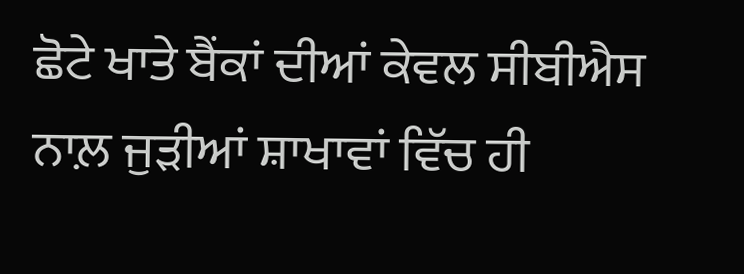ਛੋਟੇ ਖਾਤੇ ਬੈਂਕਾਂ ਦੀਆਂ ਕੇਵਲ ਸੀਬੀਐਸ ਨਾਲ਼ ਜੁੜੀਆਂ ਸ਼ਾਖਾਵਾਂ ਵਿੱਚ ਹੀ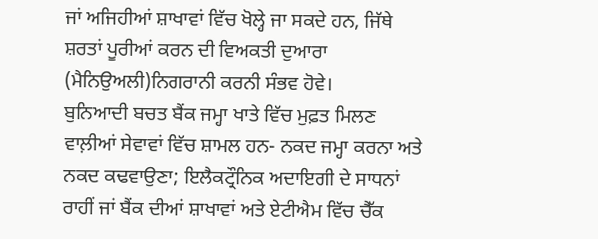ਜਾਂ ਅਜਿਹੀਆਂ ਸ਼ਾਖਾਵਾਂ ਵਿੱਚ ਖੋਲ੍ਹੇ ਜਾ ਸਕਦੇ ਹਨ, ਜਿੱਥੇ ਸ਼ਰਤਾਂ ਪੂਰੀਆਂ ਕਰਨ ਦੀ ਵਿਅਕਤੀ ਦੁਆਰਾ (ਮੈਨਿਉਅਲੀ)ਨਿਗਰਾਨੀ ਕਰਨੀ ਸੰਭਵ ਹੋਵੇ।
ਬੁਨਿਆਦੀ ਬਚਤ ਬੈਂਕ ਜਮ੍ਹਾ ਖਾਤੇ ਵਿੱਚ ਮੁਫ਼ਤ ਮਿਲਣ ਵਾਲ਼ੀਆਂ ਸੇਵਾਵਾਂ ਵਿੱਚ ਸ਼ਾਮਲ ਹਨ- ਨਕਦ ਜਮ੍ਹਾ ਕਰਨਾ ਅਤੇ ਨਕਦ ਕਢਵਾਉਣਾ; ਇਲੈਕਟ੍ਰੌਨਿਕ ਅਦਾਇਗੀ ਦੇ ਸਾਧਨਾਂ ਰਾਹੀਂ ਜਾਂ ਬੈਂਕ ਦੀਆਂ ਸ਼ਾਖਾਵਾਂ ਅਤੇ ਏਟੀਐਮ ਵਿੱਚ ਚੈੱਕ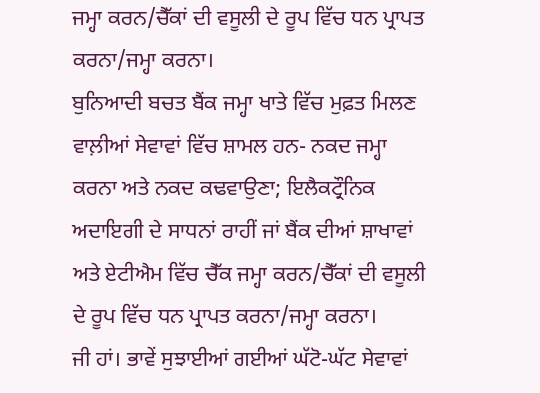ਜਮ੍ਹਾ ਕਰਨ/ਚੈੱਕਾਂ ਦੀ ਵਸੂਲੀ ਦੇ ਰੂਪ ਵਿੱਚ ਧਨ ਪ੍ਰਾਪਤ ਕਰਨਾ/ਜਮ੍ਹਾ ਕਰਨਾ।
ਬੁਨਿਆਦੀ ਬਚਤ ਬੈਂਕ ਜਮ੍ਹਾ ਖਾਤੇ ਵਿੱਚ ਮੁਫ਼ਤ ਮਿਲਣ ਵਾਲ਼ੀਆਂ ਸੇਵਾਵਾਂ ਵਿੱਚ ਸ਼ਾਮਲ ਹਨ- ਨਕਦ ਜਮ੍ਹਾ ਕਰਨਾ ਅਤੇ ਨਕਦ ਕਢਵਾਉਣਾ; ਇਲੈਕਟ੍ਰੌਨਿਕ ਅਦਾਇਗੀ ਦੇ ਸਾਧਨਾਂ ਰਾਹੀਂ ਜਾਂ ਬੈਂਕ ਦੀਆਂ ਸ਼ਾਖਾਵਾਂ ਅਤੇ ਏਟੀਐਮ ਵਿੱਚ ਚੈੱਕ ਜਮ੍ਹਾ ਕਰਨ/ਚੈੱਕਾਂ ਦੀ ਵਸੂਲੀ ਦੇ ਰੂਪ ਵਿੱਚ ਧਨ ਪ੍ਰਾਪਤ ਕਰਨਾ/ਜਮ੍ਹਾ ਕਰਨਾ।
ਜੀ ਹਾਂ। ਭਾਵੇਂ ਸੁਝਾਈਆਂ ਗਈਆਂ ਘੱਟੋ-ਘੱਟ ਸੇਵਾਵਾਂ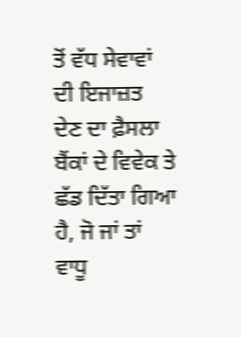ਤੋਂ ਵੱਧ ਸੇਵਾਵਾਂ ਦੀ ਇਜਾਜ਼ਤ ਦੇਣ ਦਾ ਫ਼ੈਸਲਾ ਬੈਂਕਾਂ ਦੇ ਵਿਵੇਕ ਤੇ ਛੱਡ ਦਿੱਤਾ ਗਿਆ ਹੈ, ਜੋ ਜਾਂ ਤਾਂ ਵਾਧੂ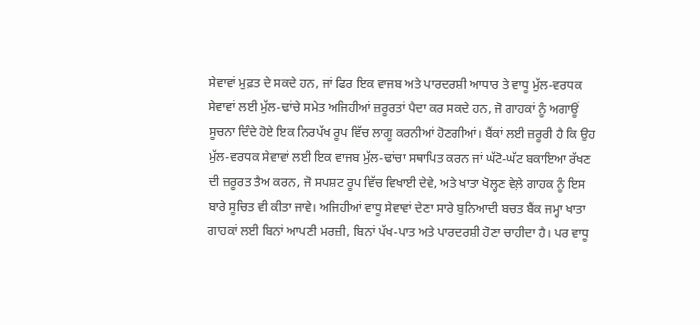ਸੇਵਾਵਾਂ ਮੁਫ਼ਤ ਦੇ ਸਕਦੇ ਹਨ, ਜਾਂ ਫਿਰ ਇਕ ਵਾਜਬ ਅਤੇ ਪਾਰਦਰਸ਼ੀ ਆਧਾਰ ਤੇ ਵਾਧੂ ਮੁੱਲ-ਵਰਧਕ ਸੇਵਾਵਾਂ ਲਈ ਮੁੱਲ-ਢਾਂਚੇ ਸਮੇਤ ਅਜਿਹੀਆਂ ਜ਼ਰੂਰਤਾਂ ਪੈਦਾ ਕਰ ਸਕਦੇ ਹਨ, ਜੋ ਗਾਹਕਾਂ ਨੂੰ ਅਗਾਊਂ ਸੂਚਨਾ ਦਿੰਦੇ ਹੋਏ ਇਕ ਨਿਰਪੱਖ ਰੂਪ ਵਿੱਚ ਲਾਗੂ ਕਰਨੀਆਂ ਹੋਣਗੀਆਂ। ਬੈਂਕਾਂ ਲਈ ਜ਼ਰੂਰੀ ਹੈ ਕਿ ਉਹ ਮੁੱਲ-ਵਰਧਕ ਸੇਵਾਵਾਂ ਲਈ ਇਕ ਵਾਜਬ ਮੁੱਲ-ਢਾਂਚਾ ਸਥਾਪਿਤ ਕਰਨ ਜਾਂ ਘੱਟੋ-ਘੱਟ ਬਕਾਇਆ ਰੱਖਣ ਦੀ ਜ਼ਰੂਰਤ ਤੈਅ ਕਰਨ, ਜੋ ਸਪਸ਼ਟ ਰੂਪ ਵਿੱਚ ਵਿਖਾਈ ਦੇਵੇ, ਅਤੇ ਖਾਤਾ ਖੋਲ੍ਹਣ ਵੇਲ਼ੇ ਗਾਹਕ ਨੂੰ ਇਸ ਬਾਰੇ ਸੂਚਿਤ ਵੀ ਕੀਤਾ ਜਾਵੇ। ਅਜਿਹੀਆਂ ਵਾਧੂ ਸੇਵਾਵਾਂ ਦੇਣਾ ਸਾਰੇ ਬੁਨਿਆਦੀ ਬਚਤ ਬੈਂਕ ਜਮ੍ਹਾ ਖਾਤਾ ਗਾਹਕਾਂ ਲਈ ਬਿਨਾਂ ਆਪਣੀ ਮਰਜ਼ੀ, ਬਿਨਾਂ ਪੱਖ-ਪਾਤ ਅਤੇ ਪਾਰਦਰਸ਼ੀ ਹੋਣਾ ਚਾਹੀਦਾ ਹੈ। ਪਰ ਵਾਧੂ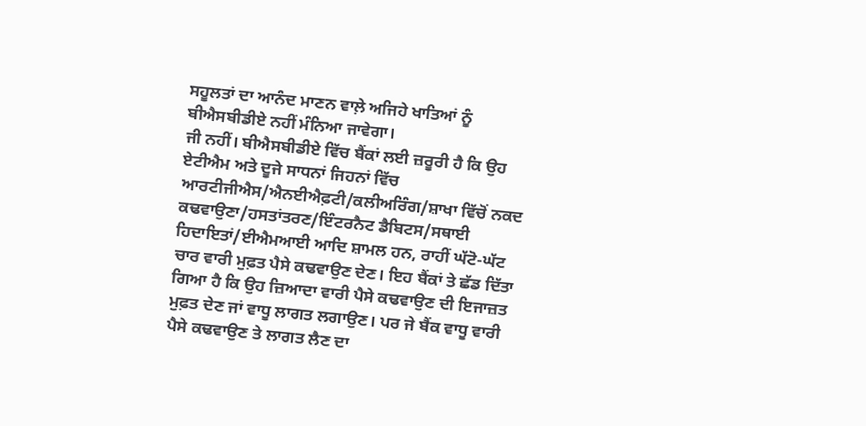ਸਹੂਲਤਾਂ ਦਾ ਆਨੰਦ ਮਾਣਨ ਵਾਲ਼ੇ ਅਜਿਹੇ ਖਾਤਿਆਂ ਨੂੰ ਬੀਐਸਬੀਡੀਏ ਨਹੀਂ ਮੰਨਿਆ ਜਾਵੇਗਾ।
ਜੀ ਨਹੀਂ। ਬੀਐਸਬੀਡੀਏ ਵਿੱਚ ਬੈਂਕਾਂ ਲਈ ਜ਼ਰੂਰੀ ਹੈ ਕਿ ਉਹ ਏਟੀਐਮ ਅਤੇ ਦੂਜੇ ਸਾਧਨਾਂ ਜਿਹਨਾਂ ਵਿੱਚ ਆਰਟੀਜੀਐਸ/ਐਨਈਐਫ਼ਟੀ/ਕਲੀਅਰਿੰਗ/ਸ਼ਾਖਾ ਵਿੱਚੋਂ ਨਕਦ ਕਢਵਾਉਣਾ/ਹਸਤਾਂਤਰਣ/ਇੰਟਰਨੈਟ ਡੈਬਿਟਸ/ਸਥਾਈ ਹਿਦਾਇਤਾਂ/ਈਐਮਆਈ ਆਦਿ ਸ਼ਾਮਲ ਹਨ, ਰਾਹੀਂ ਘੱਟੋ-ਘੱਟ ਚਾਰ ਵਾਰੀ ਮੁਫ਼ਤ ਪੈਸੇ ਕਢਵਾਉਣ ਦੇਣ। ਇਹ ਬੈਂਕਾਂ ਤੇ ਛੱਡ ਦਿੱਤਾ ਗਿਆ ਹੈ ਕਿ ਉਹ ਜ਼ਿਆਦਾ ਵਾਰੀ ਪੈਸੇ ਕਢਵਾਉਣ ਦੀ ਇਜਾਜ਼ਤ ਮੁਫ਼ਤ ਦੇਣ ਜਾਂ ਵਾਧੂ ਲਾਗਤ ਲਗਾਉਣ। ਪਰ ਜੇ ਬੈਂਕ ਵਾਧੂ ਵਾਰੀ ਪੈਸੇ ਕਢਵਾਉਣ ਤੇ ਲਾਗਤ ਲੈਣ ਦਾ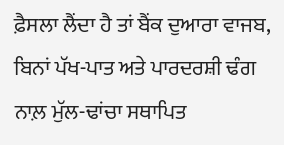ਫ਼ੈਸਲਾ ਲੈਂਦਾ ਹੈ ਤਾਂ ਬੈਂਕ ਦੁਆਰਾ ਵਾਜਬ, ਬਿਨਾਂ ਪੱਖ-ਪਾਤ ਅਤੇ ਪਾਰਦਰਸ਼ੀ ਢੰਗ ਨਾਲ਼ ਮੁੱਲ-ਢਾਂਚਾ ਸਥਾਪਿਤ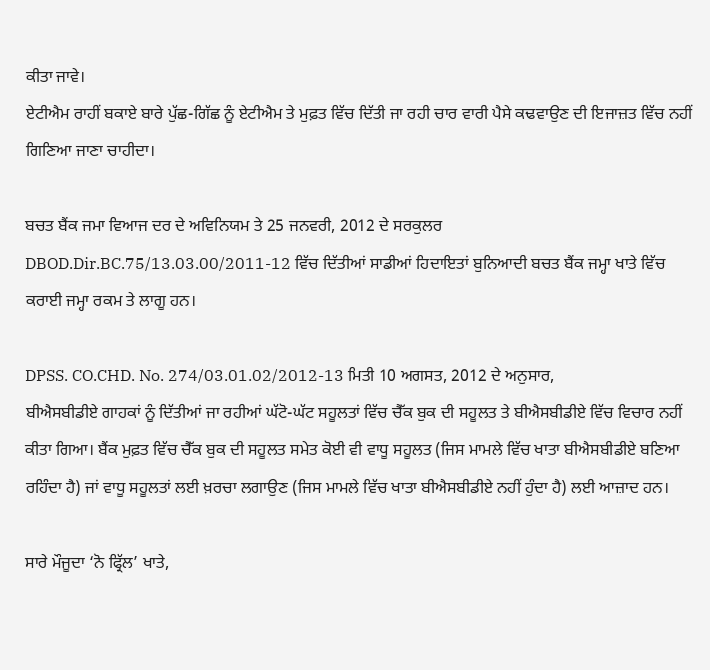ਕੀਤਾ ਜਾਵੇ।
ਏਟੀਐਮ ਰਾਹੀਂ ਬਕਾਏ ਬਾਰੇ ਪੁੱਛ-ਗਿੱਛ ਨੂੰ ਏਟੀਐਮ ਤੇ ਮੁਫ਼ਤ ਵਿੱਚ ਦਿੱਤੀ ਜਾ ਰਹੀ ਚਾਰ ਵਾਰੀ ਪੈਸੇ ਕਢਵਾਉਣ ਦੀ ਇਜਾਜ਼ਤ ਵਿੱਚ ਨਹੀਂ ਗਿਣਿਆ ਜਾਣਾ ਚਾਹੀਦਾ।

ਬਚਤ ਬੈਂਕ ਜਮਾ ਵਿਆਜ ਦਰ ਦੇ ਅਵਿਨਿਯਮ ਤੇ 25 ਜਨਵਰੀ, 2012 ਦੇ ਸਰਕੁਲਰ DBOD.Dir.BC.75/13.03.00/2011-12 ਵਿੱਚ ਦਿੱਤੀਆਂ ਸਾਡੀਆਂ ਹਿਦਾਇਤਾਂ ਬੁਨਿਆਦੀ ਬਚਤ ਬੈਂਕ ਜਮ੍ਹਾ ਖਾਤੇ ਵਿੱਚ ਕਰਾਈ ਜਮ੍ਹਾ ਰਕਮ ਤੇ ਲਾਗੂ ਹਨ।

DPSS. CO.CHD. No. 274/03.01.02/2012-13 ਮਿਤੀ 10 ਅਗਸਤ, 2012 ਦੇ ਅਨੁਸਾਰ,
ਬੀਐਸਬੀਡੀਏ ਗਾਹਕਾਂ ਨੂੰ ਦਿੱਤੀਆਂ ਜਾ ਰਹੀਆਂ ਘੱਟੋ-ਘੱਟ ਸਹੂਲਤਾਂ ਵਿੱਚ ਚੈੱਕ ਬੁਕ ਦੀ ਸਹੂਲਤ ਤੇ ਬੀਐਸਬੀਡੀਏ ਵਿੱਚ ਵਿਚਾਰ ਨਹੀਂ ਕੀਤਾ ਗਿਆ। ਬੈਂਕ ਮੁਫ਼ਤ ਵਿੱਚ ਚੈੱਕ ਬੁਕ ਦੀ ਸਹੂਲਤ ਸਮੇਤ ਕੋਈ ਵੀ ਵਾਧੂ ਸਹੂਲਤ (ਜਿਸ ਮਾਮਲੇ ਵਿੱਚ ਖਾਤਾ ਬੀਐਸਬੀਡੀਏ ਬਣਿਆ ਰਹਿੰਦਾ ਹੈ) ਜਾਂ ਵਾਧੂ ਸਹੂਲਤਾਂ ਲਈ ਖ਼ਰਚਾ ਲਗਾਉਣ (ਜਿਸ ਮਾਮਲੇ ਵਿੱਚ ਖਾਤਾ ਬੀਐਸਬੀਡੀਏ ਨਹੀਂ ਹੁੰਦਾ ਹੈ) ਲਈ ਆਜ਼ਾਦ ਹਨ।

ਸਾਰੇ ਮੌਜੂਦਾ ‘ਨੋ ਫ੍ਰਿੱਲ’ ਖਾਤੇ,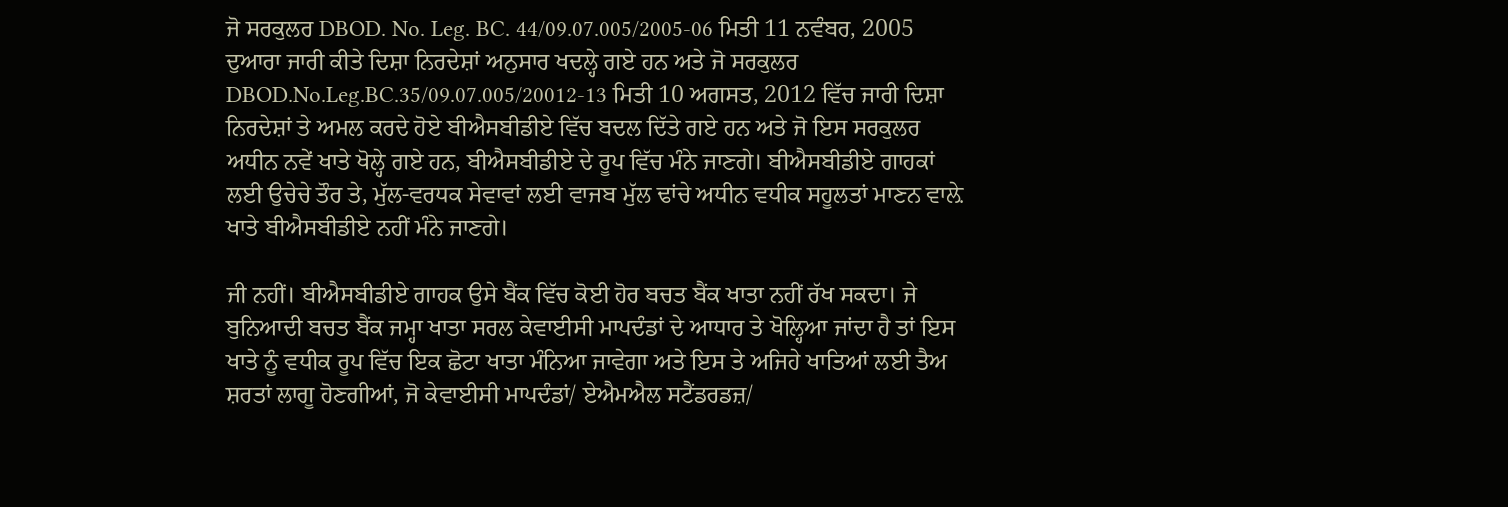ਜੋ ਸਰਕੁਲਰ DBOD. No. Leg. BC. 44/09.07.005/2005-06 ਮਿਤੀ 11 ਨਵੰਬਰ, 2005 ਦੁਆਰਾ ਜਾਰੀ ਕੀਤੇ ਦਿਸ਼ਾ ਨਿਰਦੇਸ਼ਾਂ ਅਨੁਸਾਰ ਖਦਲ੍ਹੇ ਗਏ ਹਨ ਅਤੇ ਜੋ ਸਰਕੁਲਰ DBOD.No.Leg.BC.35/09.07.005/20012-13 ਮਿਤੀ 10 ਅਗਸਤ, 2012 ਵਿੱਚ ਜਾਰੀ ਦਿਸ਼ਾ ਨਿਰਦੇਸ਼ਾਂ ਤੇ ਅਮਲ ਕਰਦੇ ਹੋਏ ਬੀਐਸਬੀਡੀਏ ਵਿੱਚ ਬਦਲ ਦਿੱਤੇ ਗਏ ਹਨ ਅਤੇ ਜੋ ਇਸ ਸਰਕੁਲਰ ਅਧੀਨ ਨਵੇਂ ਖਾਤੇ ਖੋਲ੍ਹੇ ਗਏ ਹਨ, ਬੀਐਸਬੀਡੀਏ ਦੇ ਰੂਪ ਵਿੱਚ ਮੰਨੇ ਜਾਣਗੇ। ਬੀਐਸਬੀਡੀਏ ਗਾਹਕਾਂ ਲਈ ਉਚੇਚੇ ਤੌਰ ਤੇ, ਮੁੱਲ-ਵਰਧਕ ਸੇਵਾਵਾਂ ਲਈ ਵਾਜਬ ਮੁੱਲ ਢਾਂਚੇ ਅਧੀਨ ਵਧੀਕ ਸਹੂਲਤਾਂ ਮਾਣਨ ਵਾਲ਼ੇ ਖਾਤੇ ਬੀਐਸਬੀਡੀਏ ਨਹੀਂ ਮੰਨੇ ਜਾਣਗੇ।

ਜੀ ਨਹੀਂ। ਬੀਐਸਬੀਡੀਏ ਗਾਹਕ ਉਸੇ ਬੈਂਕ ਵਿੱਚ ਕੋਈ ਹੋਰ ਬਚਤ ਬੈਂਕ ਖਾਤਾ ਨਹੀਂ ਰੱਖ ਸਕਦਾ। ਜੇ ਬੁਨਿਆਦੀ ਬਚਤ ਬੈਂਕ ਜਮ੍ਹਾ ਖਾਤਾ ਸਰਲ ਕੇਵਾਈਸੀ ਮਾਪਦੰਡਾਂ ਦੇ ਆਧਾਰ ਤੇ ਖੋਲ੍ਹਿਆ ਜਾਂਦਾ ਹੈ ਤਾਂ ਇਸ ਖਾਤੇ ਨੂੰ ਵਧੀਕ ਰੂਪ ਵਿੱਚ ਇਕ ਛੋਟਾ ਖਾਤਾ ਮੰਨਿਆ ਜਾਵੇਗਾ ਅਤੇ ਇਸ ਤੇ ਅਜਿਹੇ ਖਾਤਿਆਂ ਲਈ ਤੈਅ ਸ਼ਰਤਾਂ ਲਾਗੂ ਹੋਣਗੀਆਂ, ਜੋ ਕੇਵਾਈਸੀ ਮਾਪਦੰਡਾਂ/ ਏਐਮਐਲ ਸਟੈਂਡਰਡਜ਼/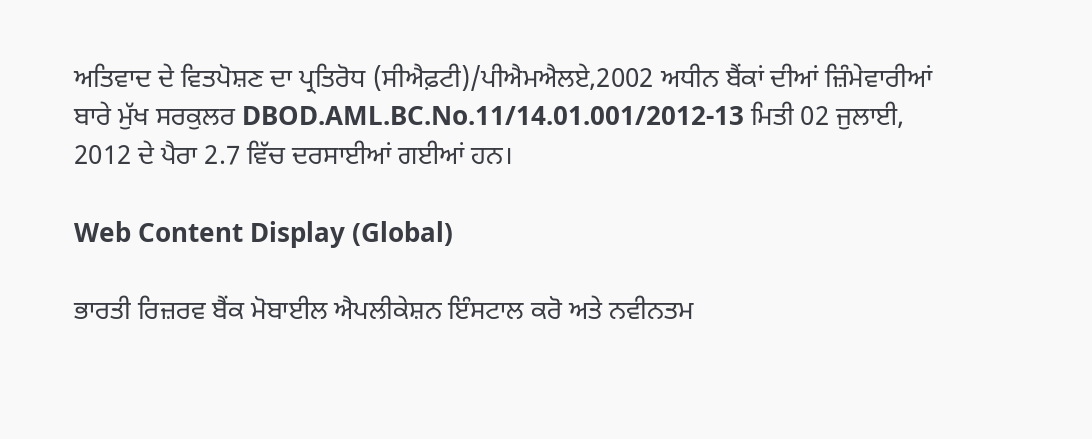ਅਤਿਵਾਦ ਦੇ ਵਿਤਪੋਸ਼ਣ ਦਾ ਪ੍ਰਤਿਰੋਧ (ਸੀਐਫ਼ਟੀ)/ਪੀਐਮਐਲਏ,2002 ਅਧੀਨ ਬੈਂਕਾਂ ਦੀਆਂ ਜ਼ਿੰਮੇਵਾਰੀਆਂ ਬਾਰੇ ਮੁੱਖ ਸਰਕੁਲਰ DBOD.AML.BC.No.11/14.01.001/2012-13 ਮਿਤੀ 02 ਜੁਲਾਈ, 2012 ਦੇ ਪੈਰਾ 2.7 ਵਿੱਚ ਦਰਸਾਈਆਂ ਗਈਆਂ ਹਨ।

Web Content Display (Global)

ਭਾਰਤੀ ਰਿਜ਼ਰਵ ਬੈਂਕ ਮੋਬਾਈਲ ਐਪਲੀਕੇਸ਼ਨ ਇੰਸਟਾਲ ਕਰੋ ਅਤੇ ਨਵੀਨਤਮ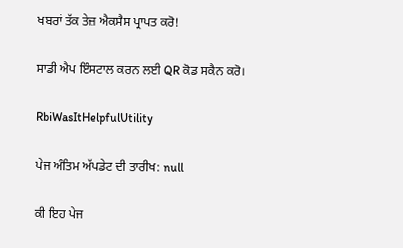ਖਬਰਾਂ ਤੱਕ ਤੇਜ਼ ਐਕਸੈਸ ਪ੍ਰਾਪਤ ਕਰੋ!

ਸਾਡੀ ਐਪ ਇੰਸਟਾਲ ਕਰਨ ਲਈ QR ਕੋਡ ਸਕੈਨ ਕਰੋ।

RbiWasItHelpfulUtility

ਪੇਜ ਅੰਤਿਮ ਅੱਪਡੇਟ ਦੀ ਤਾਰੀਖ: null

ਕੀ ਇਹ ਪੇਜ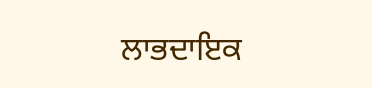ਲਾਭਦਾਇਕ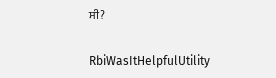ਸੀ?

RbiWasItHelpfulUtility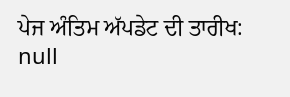ਪੇਜ ਅੰਤਿਮ ਅੱਪਡੇਟ ਦੀ ਤਾਰੀਖ: null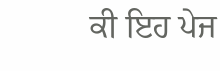ਕੀ ਇਹ ਪੇਜ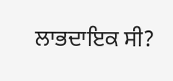ਲਾਭਦਾਇਕ ਸੀ?